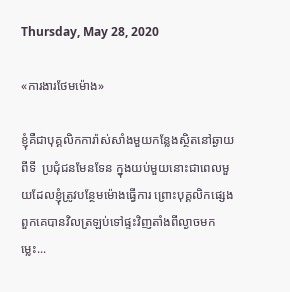Thursday, May 28, 2020

«ការងារថែមម៉ោង»

ខ្ញុំគឺជាបុគ្គលិកការ៉ាស់សាំងមួយកន្លែងស្ថិតនៅឆ្ងាយពីទី  ប្រជុំជនមែនទែន ក្នុងយប់មួយនោះជាពេលមួយដែលខ្ញុំត្រូវបន្ថែមម៉ោងធ្វើការ ព្រោះបុគ្គលិកផ្សេងពួកគេបានវិលត្រឡប់ទៅផ្ទះវិញតាំងពីល្ងាចមកម្លេះ...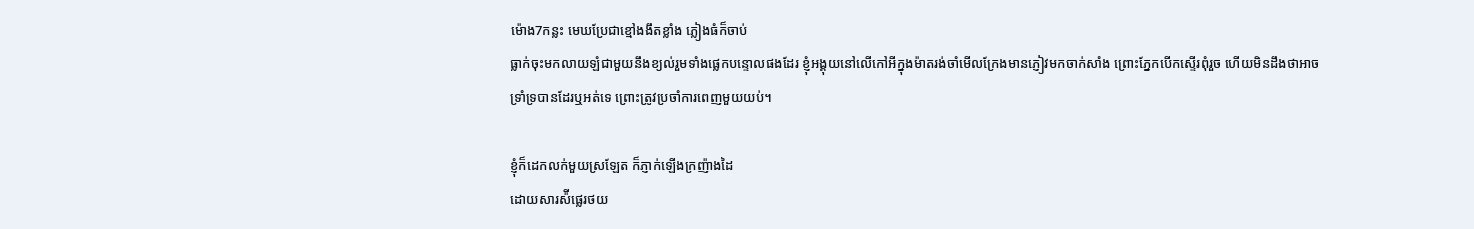ម៉ោង7កន្លះ មេឃប្រែជាខ្មៅងងឹតខ្លាំង ភ្លៀងធំក៏ចាប់
ធ្លាក់ចុះមកលាយឡំជាមួយនឹងខ្យល់រួមទាំងផ្លេកបន្ទោលផងដែរ ខ្ញុំអង្គុយនៅលើកៅអីក្នុងម៉ាតរង់ចាំមើលក្រែងមានភ្ញៀវមកចាក់សាំង ព្រោះភ្នែកបើកស្ទើរពុំរួច ហើយមិនដឹងថាអាចទ្រាំទ្របានដែរឬអត់ទេ ព្រោះត្រូវប្រចាំការពេញមួយយប់។

ខ្ញុំក៏ដេកលក់មួយស្រឡែត ក៏ភ្ញាក់ឡើងក្រញ៉ាងដៃ
ដោយសារស៉ីផ្លេរថយ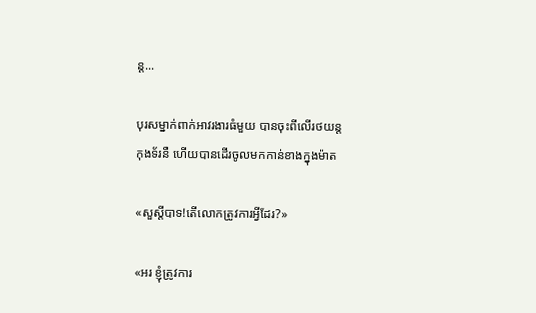ន្ត...

បុរសម្នាក់ពាក់អាវរងារធំមួយ បានចុះពីលើរថយន្ត
កុងទ័រនឺ ហើយបានដើរចូលមកកាន់ខាងក្នុងម៉ាត

«សួស្ដីបាទ!តើលោកត្រូវការអ្វីដែរ?»

«អរ ខ្ញុំត្រូវការ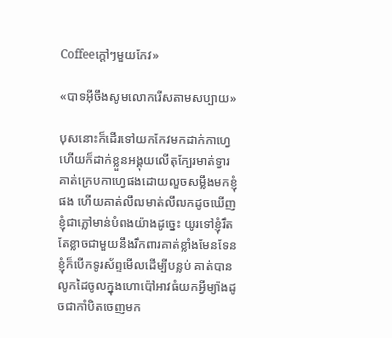Coffeeក្តៅៗមួយកែវ»

«បាទអ៊ីចឹងសូមលោករើសតាមសប្បាយ»

បុសនោះក៏ដើរទៅយកកែវមកដាក់កាហ្វេ ហើយក៏ដាក់ខ្លួនអង្គុយលើតុក្បែរមាត់ទ្វារ គាត់ក្រេបកាហ្វេផងដោយលួចសម្លឹងមកខ្ញុំផង ហើយគាត់លឹឍមាត់លឹឍកដូចឃើញខ្ញុំជាភ្លៅមាន់បំពងយ៉ាងដូច្នេះ យូរទៅខ្ញុំរឹតតែខ្លាចជាមួយនឹងរឹកពារគាត់ខ្លាំងមែនទែន ខ្ញុំក៏បើកទូរស័ព្ទមើលដើម្បីបន្លប់ គាត់បានលូកដៃចូលក្នុងហោប៉ៅអាវធំយកអ្វីម្យ៉ាងដូចជាកាំបិតចេញមក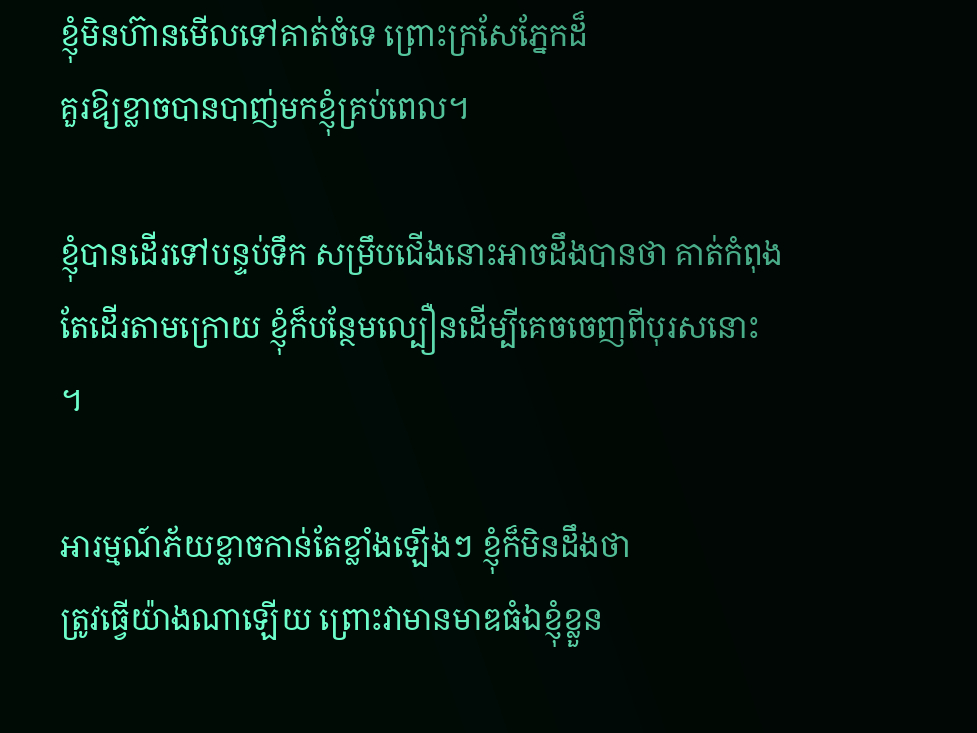ខ្ញុំមិនហ៊ានមើលទៅគាត់ចំទេ ព្រោះក្រសែភ្នែកដ៏
គួរឱ្យខ្លាចបានបាញ់មកខ្ញុំគ្រប់ពេល។

ខ្ញុំបានដើរទៅបន្ទប់ទឹក សម្រឹបជើងនោះអាចដឹងបានថា គាត់កំពុងតែដើរតាមក្រោយ ខ្ញុំក៏បន្ថែមល្បឿនដើម្បីគេចចេញពីបុរសនោះ ។

អារម្មណ៍ភ័យខ្លាចកាន់តែខ្លាំងឡើងៗ ខ្ញុំក៏មិនដឹងថា
ត្រូវធ្វើយ៉ាងណាឡើយ ព្រោះវាមានមាឌធំឯខ្ញុំខ្លួន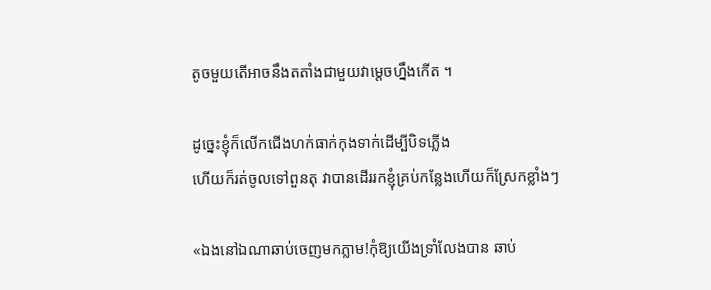តូចមួយតើអាចនឹងតតាំងជាមួយវាម្តេចហ្នឹងកើត ។

ដូច្នេះខ្ញុំក៏លើកជើងហក់ធាក់កុងទាក់ដើម្បីបិទភ្លើង
ហើយក៏រត់ចូលទៅពួនតុ វាបានដើររកខ្ញុំគ្រប់កន្លែងហើយក៏ស្រែកខ្លាំងៗ

«ឯងនៅឯណាឆាប់ចេញមកភ្លាម!កុំឱ្យយើងទ្រាំលែងបាន ឆាប់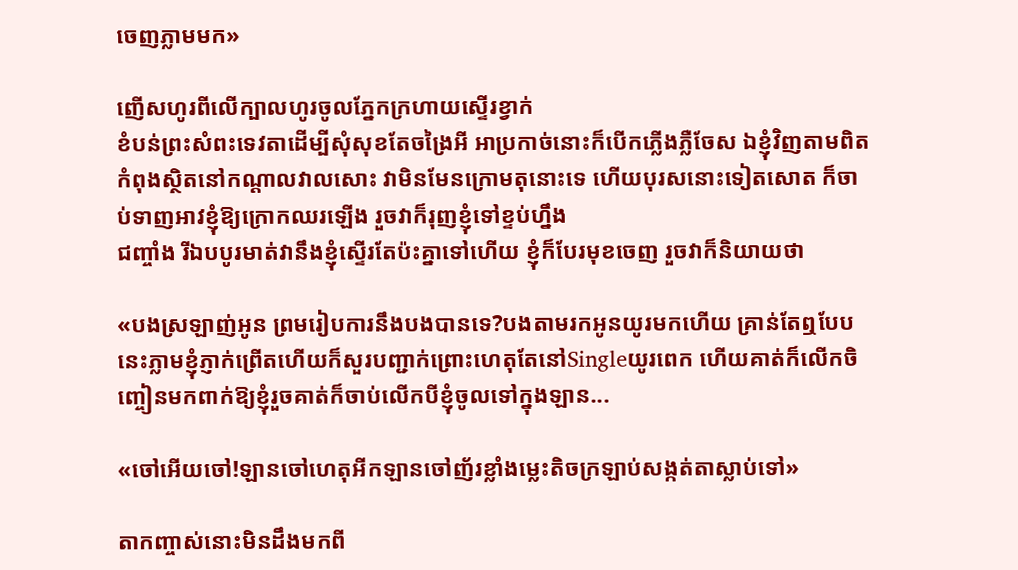ចេញភ្លាមមក»

ញើសហូរពីលើក្បាលហូរចូលភ្នែកក្រហាយស្ទើរខ្វាក់
ខំបន់ព្រះសំពះទេវតាដើម្បីសុំសុខតែចង្រៃអី អាប្រកាច់នោះក៏បើកភ្លើងភ្លឺចែស ឯខ្ញុំវិញតាមពិតកំពុងស្ថិតនៅកណ្តាលវាលសោះ វាមិនមែនក្រោមតុនោះទេ ហើយបុរសនោះទៀតសោត ក៏ចាប់ទាញអាវខ្ញុំឱ្យក្រោកឈរឡើង រួចវាក៏រុញខ្ញុំទៅខ្ទប់ហ្នឹង
ជញ្ចាំង រីឯបបូរមាត់វានឹងខ្ញុំស្ទើរតែប៉ះគ្នាទៅហើយ ខ្ញុំក៏បែរមុខចេញ រួចវាក៏និយាយថា

«បងស្រឡាញ់អូន ព្រមរៀបការនឹងបងបានទេ?បងតាមរកអូនយូរមកហើយ គ្រាន់តែឮបែបនេះភ្លាមខ្ញុំភ្ញាក់ព្រើតហើយក៏សួរបញ្ជាក់ព្រោះហេតុតែនៅSingleយូរពេក ហើយគាត់ក៏លើកចិញ្ចៀនមកពាក់ឱ្យខ្ញុំរួចគាត់ក៏ចាប់លើកបីខ្ញុំចូលទៅក្នុងឡាន...

«ចៅអើយចៅ!ឡានចៅហេតុអីកឡានចៅញ័រខ្លាំងម្លេះតិចក្រឡាប់សង្កត់តាស្លាប់ទៅ»

តាកញ្ចាស់នោះមិនដឹងមកពី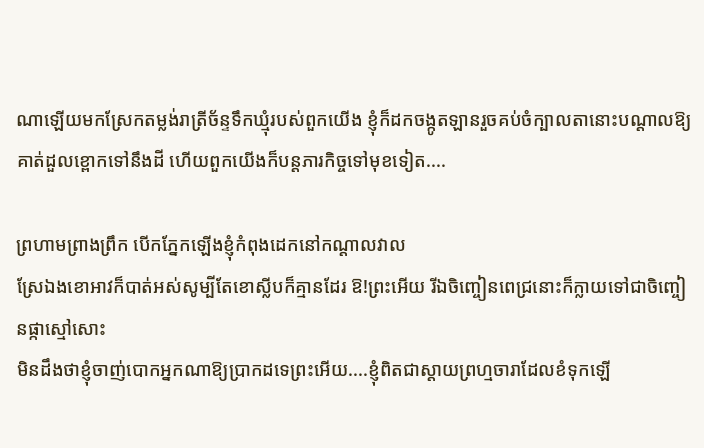ណាឡើយមកស្រែកតម្លង់រាត្រីច័ន្ទទឹកឃ្មុំរបស់ពួកយើង ខ្ញុំក៏ដកចង្កូតឡានរួចគប់ចំក្បាលតានោះបណ្តាលឱ្យគាត់ដួលខ្ពោកទៅនឹងដី ហើយពួកយើងក៏បន្តភារកិច្ចទៅមុខទៀត....

ព្រហាមព្រាងព្រឹក បើកភ្នែកឡើងខ្ញុំកំពុងដេកនៅកណ្តាលវាល
ស្រែឯងខោអាវក៏បាត់អស់សូម្បីតែខោស្លីបក៏គ្មានដែរ ឱ!ព្រះអើយ រីឯចិញ្ចៀនពេជ្រនោះក៏ក្លាយទៅជាចិញ្ចៀនផ្កាស្មៅសោះ
មិនដឹងថាខ្ញុំចាញ់បោកអ្នកណាឱ្យប្រាកដទេព្រះអើយ....ខ្ញុំពិតជាស្តាយព្រហ្មចារាដែលខំទុកឡើ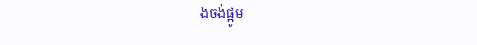ងចង់ផ្អូម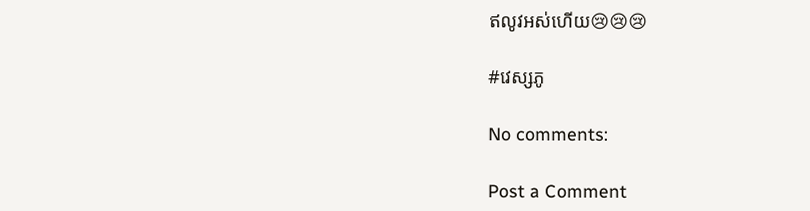ឥលូវអស់ហើយ😢😢😢

#វេស្សភូ

No comments:

Post a Comment